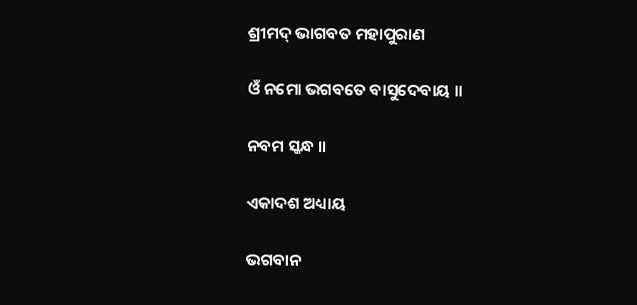ଶ୍ରୀମଦ୍ ଭାଗବତ ମହାପୁରାଣ

ଓଁ ନମୋ ଭଗବତେ ବାସୁଦେବାୟ ॥

ନବମ ସ୍କନ୍ଧ ॥

ଏକାଦଶ ଅଧ୍ୟାୟ

ଭଗବାନ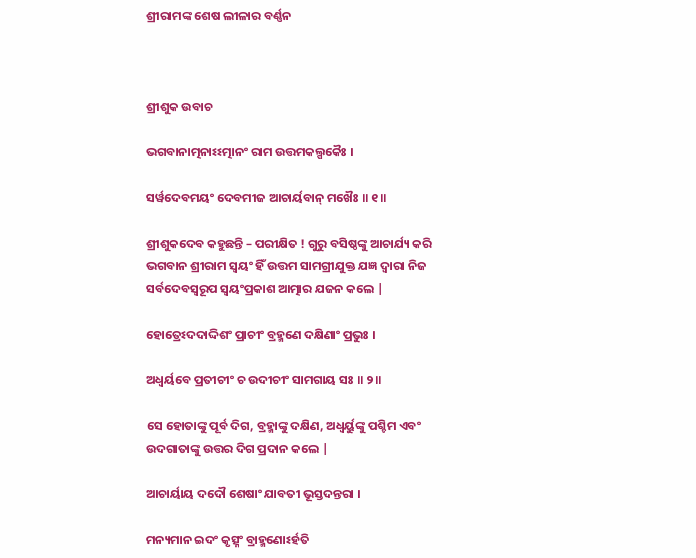ଶ୍ରୀରାମଙ୍କ ଶେଷ ଲୀଳାର ବର୍ଣ୍ଣନ



ଶ୍ରୀଶୁକ ଉବାଚ

ଭଗବାନାତ୍ମନାଽଽତ୍ମାନଂ ରାମ ଉତ୍ତମକଲ୍ପକୈଃ ।

ସର୍ୱଦେବମୟଂ ଦେବମୀଜ ଆଚାର୍ୟବାନ୍ ମଖୈଃ ॥ ୧॥

ଶ୍ରୀଶୁକଦେବ କହୁଛନ୍ତି – ପରୀକ୍ଷିତ ! ଗୁରୁ ବସିଷ୍ଠଙ୍କୁ ଆଚାର୍ଯ୍ୟ କରି ଭଗବାନ ଶ୍ରୀରାମ ସ୍ବୟଂ ହିଁ ଉତ୍ତମ ସାମଗ୍ରୀଯୁକ୍ତ ଯଜ୍ଞ ଦ୍ବାରା ନିଜ ସର୍ବଦେବସ୍ବରୂପ ସ୍ବୟଂପ୍ରକାଶ ଆତ୍ମାର ଯଜନ କଲେ |

ହୋତ୍ରେଽଦଦାଦ୍ଦିଶଂ ପ୍ରାଚୀଂ ବ୍ରହ୍ମଣେ ଦକ୍ଷିଣାଂ ପ୍ରଭୁଃ ।

ଅଧ୍ୱର୍ୟବେ ପ୍ରତୀଚୀଂ ଚ ଉଦୀଚୀଂ ସାମଗାୟ ସଃ ॥ ୨॥

ସେ ହୋତାଙ୍କୁ ପୂର୍ବ ଦିଗ, ବ୍ରହ୍ମାଙ୍କୁ ଦକ୍ଷିଣ, ଅଧ୍ବର୍ୟୁଙ୍କୁ ପଶ୍ଚିମ ଏବଂ ଉଦଗାତାଙ୍କୁ ଉତ୍ତର ଦିଗ ପ୍ରଦାନ କଲେ |

ଆଚାର୍ୟାୟ ଦଦୌ ଶେଷାଂ ଯାବତୀ ଭୂସ୍ତଦନ୍ତରା ।

ମନ୍ୟମାନ ଇଦଂ କୃତ୍ସ୍ନଂ ବ୍ରାହ୍ମଣୋଽର୍ହତି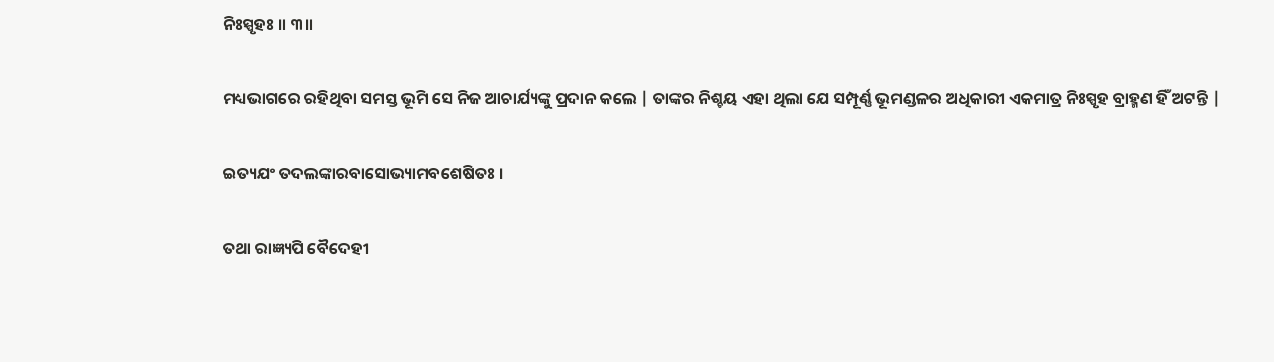ନିଃସ୍ପୃହଃ ॥ ୩॥

ମଧ୍ୟଭାଗରେ ରହିଥିବା ସମସ୍ତ ଭୂମି ସେ ନିଜ ଆଚାର୍ଯ୍ୟଙ୍କୁ ପ୍ରଦାନ କଲେ | ତାଙ୍କର ନିଶ୍ଚୟ ଏହା ଥିଲା ଯେ ସମ୍ପୂର୍ଣ୍ଣ ଭୂମଣ୍ଡଳର ଅଧିକାରୀ ଏକମାତ୍ର ନିଃସ୍ପୃହ ବ୍ରାହ୍ମଣ ହିଁ ଅଟନ୍ତି |

ଇତ୍ୟଯଂ ତଦଲଙ୍କାରବାସୋଭ୍ୟାମବଶେଷିତଃ ।

ତଥା ରାଜ୍ଞ୍ୟପି ବୈଦେହୀ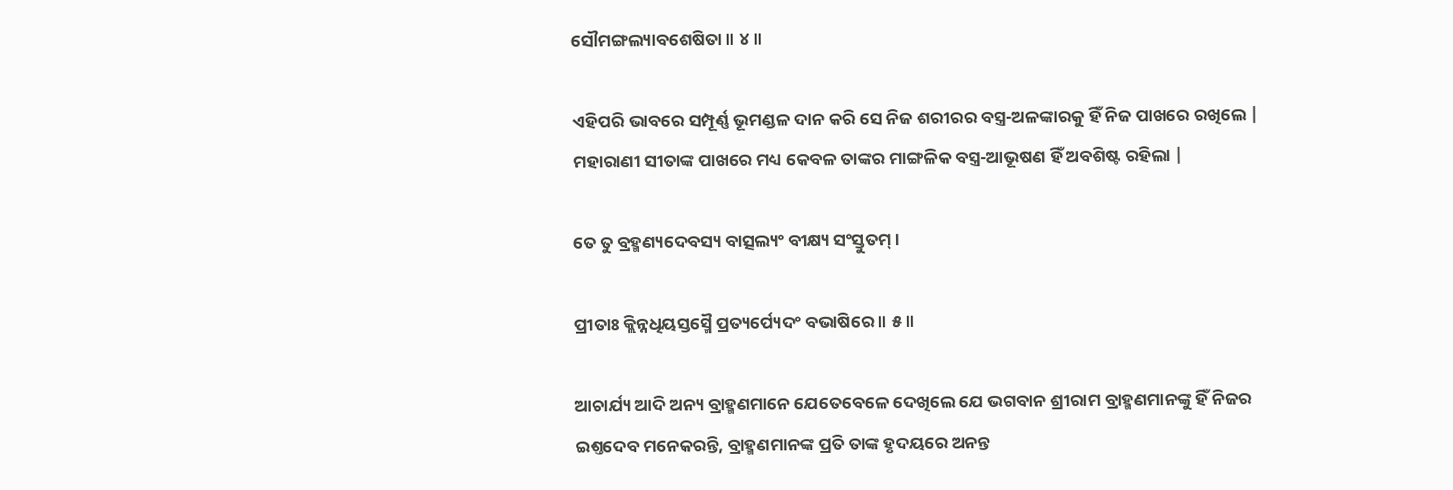ସୌମଙ୍ଗଲ୍ୟାବଶେଷିତା ॥ ୪॥

ଏହିପରି ଭାବରେ ସମ୍ପୂର୍ଣ୍ଣ ଭୂମଣ୍ଡଳ ଦାନ କରି ସେ ନିଜ ଶରୀରର ବସ୍ତ୍ର-ଅଳଙ୍କାରକୁ ହିଁ ନିଜ ପାଖରେ ରଖିଲେ | ମହାରାଣୀ ସୀତାଙ୍କ ପାଖରେ ମଧ୍ୟ କେବଳ ତାଙ୍କର ମାଙ୍ଗଳିକ ବସ୍ତ୍ର-ଆଭୂଷଣ ହିଁ ଅବଶିଷ୍ଟ ରହିଲା |

ତେ ତୁ ବ୍ରହ୍ମଣ୍ୟଦେବସ୍ୟ ବାତ୍ସଲ୍ୟଂ ବୀକ୍ଷ୍ୟ ସଂସ୍ତୁତମ୍ ।

ପ୍ରୀତାଃ କ୍ଲିନ୍ନଧିୟସ୍ତସ୍ମୈ ପ୍ରତ୍ୟର୍ପ୍ୟେଦଂ ବଭାଷିରେ ॥ ୫॥

ଆଚାର୍ଯ୍ୟ ଆଦି ଅନ୍ୟ ବ୍ରାହ୍ମଣମାନେ ଯେତେବେଳେ ଦେଖିଲେ ଯେ ଭଗବାନ ଶ୍ରୀରାମ ବ୍ରାହ୍ମଣମାନଙ୍କୁ ହିଁ ନିଜର ଇଶ୍ତଦେବ ମନେକରନ୍ତି, ବ୍ରାହ୍ମଣମାନଙ୍କ ପ୍ରତି ତାଙ୍କ ହୃଦୟରେ ଅନନ୍ତ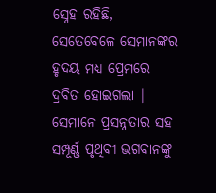ସ୍ନେହ ରହିଛି, ସେତେବେଳେ ସେମାନଙ୍କର ହୃଦୟ ମଧ୍ୟ ପ୍ରେମରେ ଦ୍ରବିତ ହୋଇଗଲା | ସେମାନେ ପ୍ରସନ୍ନତାର ସହ ସମ୍ପୂର୍ଣ୍ଣ ପୃଥିବୀ ଭଗବାନଙ୍କୁ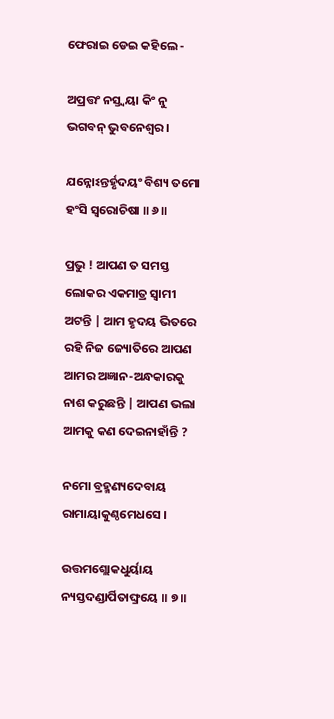ଫେରାଇ ଡେଇ କହିଲେ -

ଅପ୍ରତ୍ତଂ ନସ୍ତ୍ୱୟା କିଂ ନୁ ଭଗବନ୍ ଭୁବନେଶ୍ୱର ।

ଯନ୍ନୋଽନ୍ତର୍ହୃଦୟଂ ବିଶ୍ୟ ତମୋ ହଂସି ସ୍ୱରୋଚିଷା ॥ ୬॥

ପ୍ରଭୁ ! ଆପଣ ତ ସମସ୍ତ ଲୋକର ଏକମାତ୍ର ସ୍ବାମୀ ଅଟନ୍ତି | ଆମ ହୃଦୟ ଭିତରେ ରହି ନିଜ ଜ୍ୟୋତିରେ ଆପଣ ଆମର ଅଜ୍ଞାନ-ଅନ୍ଧକାରକୁ ନାଶ କରୁଛନ୍ତି | ଆପଣ ଭଲା ଆମକୁ କଣ ଦେଇନାହାଁନ୍ତି ?

ନମୋ ବ୍ରହ୍ମଣ୍ୟଦେବାୟ ରାମାୟାକୁଣ୍ଠମେଧସେ ।

ଉତ୍ତମଶ୍ଲୋକଧୁର୍ୟାୟ ନ୍ୟସ୍ତଦଣ୍ଡାର୍ପିତାଙ୍ଘ୍ରୟେ ॥ ୭॥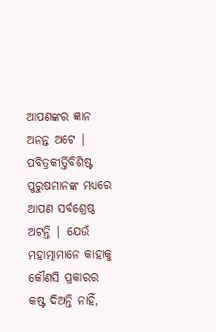ଆପଣଙ୍କର ଜ୍ଞାନ ଅନନ୍ତ ଅଟେ | ପବିତ୍ରକୀର୍ତ୍ତିବିଶିଷ୍ଟ ପୁରୁଷମାନଙ୍କ ମଧ୍ୟରେ ଆପଣ ସର୍ବଶ୍ରେଷ୍ଠ ଅଟନ୍ତି | ଯେଉଁ ମହାତ୍ମାମାନେ କାହାକୁ କୌଣସି ପ୍ରକାରର କଷ୍ଟ ଦିଅନ୍ତି ନାହିଁ,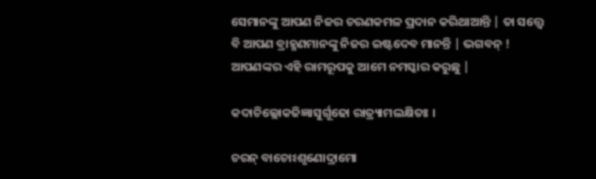ସେମାନଙ୍କୁ ଆପଣ ନିଜର ଚରଣକମଳ ପ୍ରଦାନ କରିଥାଆନ୍ତି | ତା ସତ୍ତ୍ବେ ବି ଆପଣ ବ୍ରାହ୍ମଣମାନଙ୍କୁ ନିଜର ଇଷ୍ଟଦେବ ମାନନ୍ତି | ଭଗବନ୍ ! ଆପଣଙ୍କର ଏହି ରାମରୂପକୁ ଆମେ ନମସ୍କାର କରୁଛୁ |

କଦାଚିଲ୍ଲୋକଜିଜ୍ଞାସୁର୍ଗୂଢୋ ରାତ୍ର୍ୟାମଲକ୍ଷିତଃ ।

ଚରନ୍ ବାଚୋଽଶୃଣୋଦ୍ରାମୋ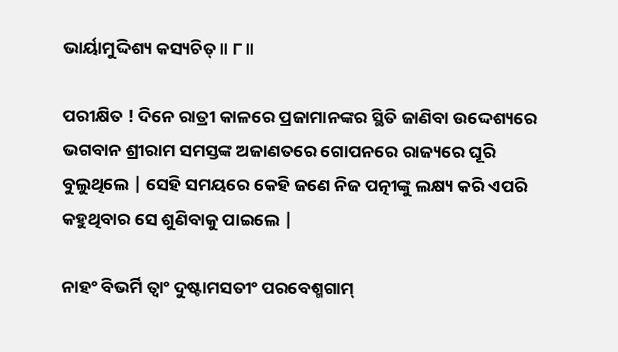ଭାର୍ୟାମୁଦ୍ଦିଶ୍ୟ କସ୍ୟଚିତ୍ ॥ ୮॥

ପରୀକ୍ଷିତ ! ଦିନେ ରାତ୍ରୀ କାଳରେ ପ୍ରଜାମାନଙ୍କର ସ୍ଥିତି ଜାଣିବା ଉଦ୍ଦେଶ୍ୟରେ ଭଗବାନ ଶ୍ରୀରାମ ସମସ୍ତଙ୍କ ଅଜାଣତରେ ଗୋପନରେ ରାଜ୍ୟରେ ଘୂରି ବୁଲୁଥିଲେ | ସେହି ସମୟରେ କେହି ଜଣେ ନିଜ ପତ୍ନୀଙ୍କୁ ଲକ୍ଷ୍ୟ କରି ଏପରି କହୁଥିବାର ସେ ଶୁଣିବାକୁ ପାଇଲେ |

ନାହଂ ବିଭର୍ମି ତ୍ୱାଂ ଦୁଷ୍ଟାମସତୀଂ ପରବେଶ୍ମଗାମ୍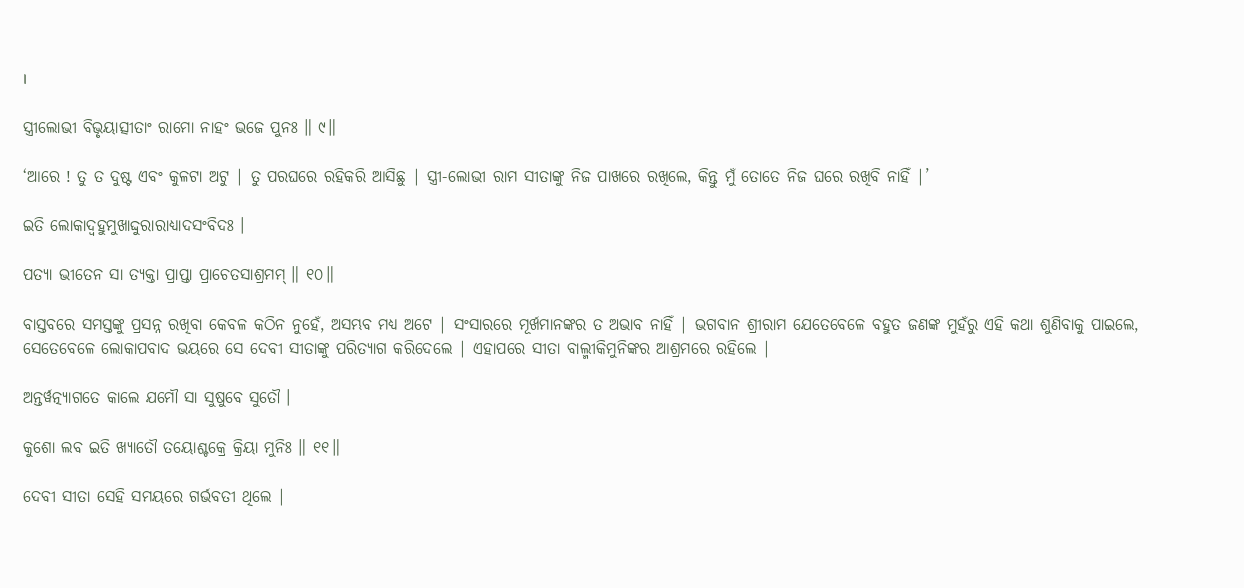।

ସ୍ତ୍ରୀଲୋଭୀ ବିଭୃୟାତ୍ସୀତାଂ ରାମୋ ନାହଂ ଭଜେ ପୁନଃ ॥ ୯॥

‘ଆରେ ! ତୁ ତ ଦୁଷ୍ଟ ଏବଂ କୁଳଟା ଅଟୁ | ତୁ ପରଘରେ ରହିକରି ଆସିଛୁ | ସ୍ତ୍ରୀ-ଲୋଭୀ ରାମ ସୀତାଙ୍କୁ ନିଜ ପାଖରେ ରଖିଲେ, କିନ୍ତୁ ମୁଁ ତୋତେ ନିଜ ଘରେ ରଖିବି ନାହିଁ |’

ଇତି ଲୋକାଦ୍ବହୁମୁଖାଦ୍ଦୁରାରାଧ୍ୟାଦସଂବିଦଃ ।

ପତ୍ୟା ଭୀତେନ ସା ତ୍ୟକ୍ତା ପ୍ରାପ୍ତା ପ୍ରାଚେତସାଶ୍ରମମ୍ ॥ ୧୦॥

ବାସ୍ତବରେ ସମସ୍ତଙ୍କୁ ପ୍ରସନ୍ନ ରଖିବା କେବଳ କଠିନ ନୁହେଁ, ଅସମ୍ଭବ ମଧ୍ୟ ଅଟେ | ସଂସାରରେ ମୂର୍ଖମାନଙ୍କର ତ ଅଭାବ ନାହିଁ | ଭଗବାନ ଶ୍ରୀରାମ ଯେତେବେଳେ ବହୁତ ଜଣଙ୍କ ମୁହଁରୁ ଏହି କଥା ଶୁଣିବାକୁ ପାଇଲେ, ସେତେବେଳେ ଲୋକାପବାଦ ଭୟରେ ସେ ଦେବୀ ସୀତାଙ୍କୁ ପରିତ୍ୟାଗ କରିଦେଲେ | ଏହାପରେ ସୀତା ବାଲ୍ମୀକିମୁନିଙ୍କର ଆଶ୍ରମରେ ରହିଲେ |

ଅନ୍ତର୍ୱତ୍ନ୍ୟାଗତେ କାଲେ ଯମୌ ସା ସୁଷୁବେ ସୁତୌ ।

କୁଶୋ ଲବ ଇତି ଖ୍ୟାତୌ ତୟୋଶ୍ଚକ୍ରେ କ୍ରିୟା ମୁନିଃ ॥ ୧୧॥

ଦେବୀ ସୀତା ସେହି ସମୟରେ ଗର୍ଭବତୀ ଥିଲେ |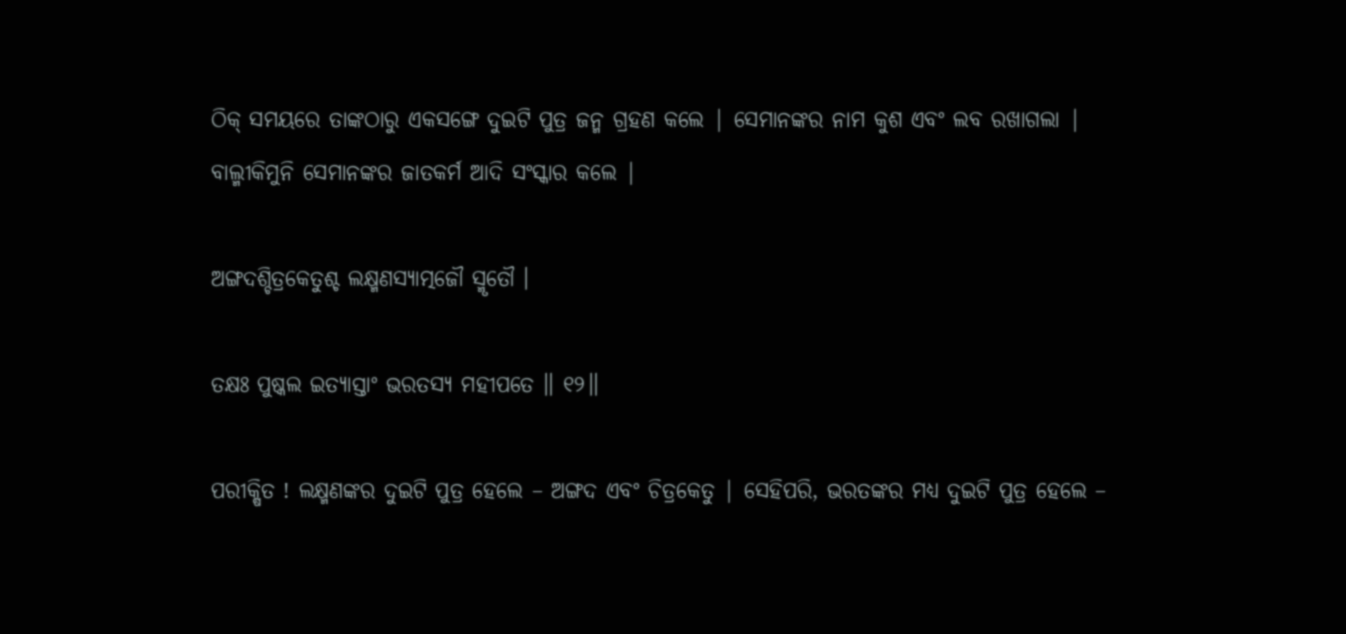ଠିକ୍ ସମୟରେ ତାଙ୍କଠାରୁ ଏକସଙ୍ଗେ ଦୁଇଟି ପୁତ୍ର ଜନ୍ମ ଗ୍ରହଣ କଲେ | ସେମାନଙ୍କର ନାମ କୁଶ ଏବଂ ଲବ ରଖାଗଲା | ବାଲ୍ମୀକିମୁନି ସେମାନଙ୍କର ଜାତକର୍ମ ଆଦି ସଂସ୍କାର କଲେ |

ଅଙ୍ଗଦଶ୍ଚିତ୍ରକେତୁଶ୍ଚ ଲକ୍ଷ୍ମଣସ୍ୟାତ୍ମଜୌ ସ୍ମୃତୌ ।

ତକ୍ଷଃ ପୁଷ୍କଲ ଇତ୍ୟାସ୍ତାଂ ଭରତସ୍ୟ ମହୀପତେ ॥ ୧୨॥

ପରୀକ୍ଷିତ ! ଲକ୍ଷ୍ମଣଙ୍କର ଦୁଇଟି ପୁତ୍ର ହେଲେ – ଅଙ୍ଗଦ ଏବଂ ଚିତ୍ରକେତୁ | ସେହିପରି, ଭରତଙ୍କର ମଧ୍ୟ ଦୁଇଟି ପୁତ୍ର ହେଲେ –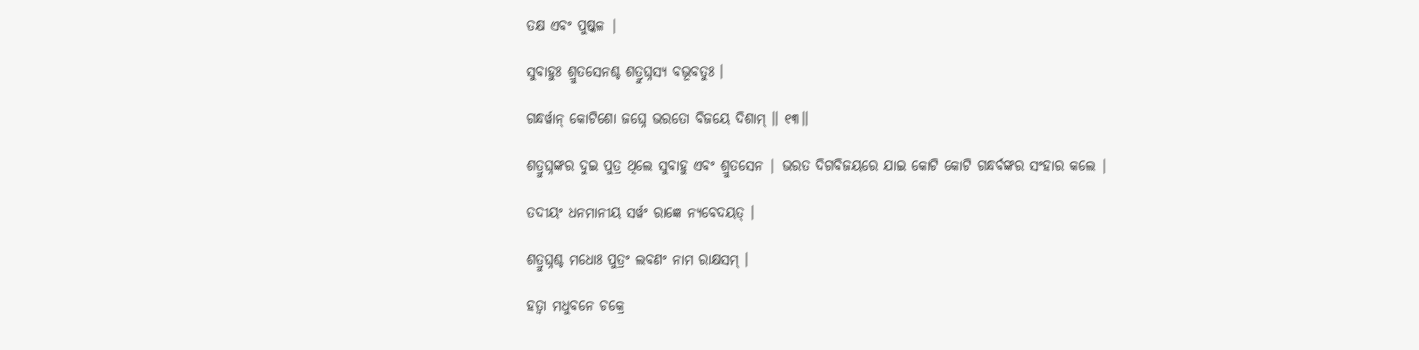ତକ୍ଷ ଏବଂ ପୁଷ୍କଳ |

ସୁବାହୁଃ ଶ୍ରୁତସେନଶ୍ଚ ଶତ୍ରୁଘ୍ନସ୍ୟ ବଭୂବତୁଃ ।

ଗନ୍ଧର୍ୱାନ୍ କୋଟିଶୋ ଜଘ୍ନେ ଭରତୋ ବିଜୟେ ଦିଶାମ୍ ॥ ୧୩॥

ଶତ୍ରୁଘ୍ନଙ୍କର ଦୁଇ ପୁତ୍ର ଥିଲେ ସୁବାହୁ ଏବଂ ଶ୍ରୁତସେନ | ଭରତ ଦିଗବିଜୟରେ ଯାଇ କୋଟି କୋଟି ଗନ୍ଧର୍ବଙ୍କର ସଂହାର କଲେ |

ତଦୀୟଂ ଧନମାନୀୟ ସର୍ୱଂ ରାଜ୍ଞେ ନ୍ୟବେଦୟତ୍ ।

ଶତ୍ରୁଘ୍ନଶ୍ଚ ମଧୋଃ ପୁତ୍ରଂ ଲବଣଂ ନାମ ରାକ୍ଷସମ୍ ।

ହତ୍ୱା ମଧୁବନେ ଚକ୍ରେ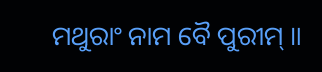ମଥୁରାଂ ନାମ ବୈ ପୁରୀମ୍ ॥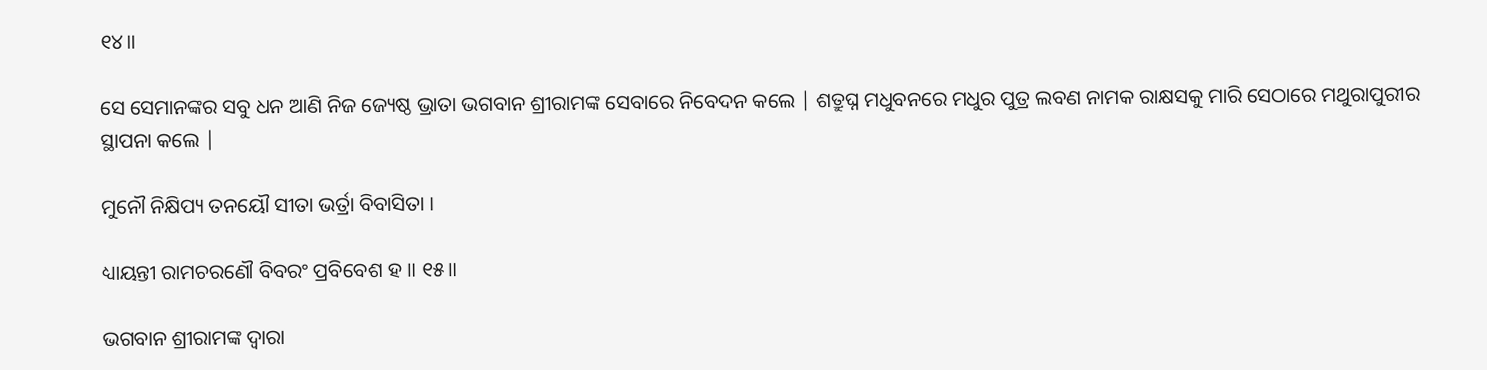୧୪॥

ସେ ସେମାନଙ୍କର ସବୁ ଧନ ଆଣି ନିଜ ଜ୍ୟେଷ୍ଠ ଭ୍ରାତା ଭଗବାନ ଶ୍ରୀରାମଙ୍କ ସେବାରେ ନିବେଦନ କଲେ | ଶତ୍ରୁଘ୍ନ ମଧୁବନରେ ମଧୁର ପୁତ୍ର ଲବଣ ନାମକ ରାକ୍ଷସକୁ ମାରି ସେଠାରେ ମଥୁରାପୁରୀର ସ୍ଥାପନା କଲେ |

ମୁନୌ ନିକ୍ଷିପ୍ୟ ତନୟୌ ସୀତା ଭର୍ତ୍ରା ବିବାସିତା ।

ଧ୍ୟାୟନ୍ତୀ ରାମଚରଣୌ ବିବରଂ ପ୍ରବିବେଶ ହ ॥ ୧୫॥

ଭଗବାନ ଶ୍ରୀରାମଙ୍କ ଦ୍ବାରା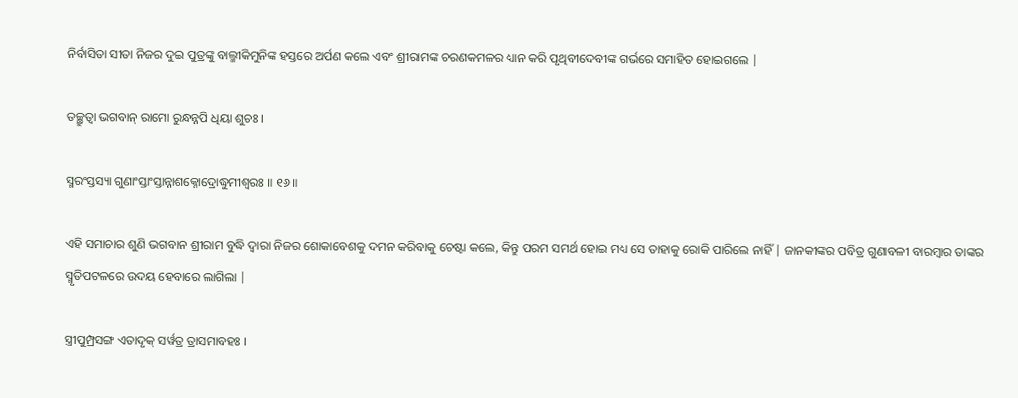ନିର୍ବାସିତା ସୀତା ନିଜର ଦୁଇ ପୁତ୍ରଙ୍କୁ ବାଲ୍ମୀକିମୁନିଙ୍କ ହସ୍ତରେ ଅର୍ପଣ କଲେ ଏବଂ ଶ୍ରୀରାମଙ୍କ ଚରଣକମଳର ଧ୍ୟାନ କରି ପୃଥିବୀଦେବୀଙ୍କ ଗର୍ଭରେ ସମାହିତ ହୋଇଗଲେ |

ତଚ୍ଛ୍ରୁତ୍ୱା ଭଗବାନ୍ ରାମୋ ରୁନ୍ଧନ୍ନପି ଧିୟା ଶୁଚଃ ।

ସ୍ମରଂସ୍ତସ୍ୟା ଗୁଣାଂସ୍ତାଂସ୍ତାନ୍ନାଶକ୍ନୋଦ୍ରୋଦ୍ଧୁମୀଶ୍ୱରଃ ॥ ୧୬॥

ଏହି ସମାଚାର ଶୁଣି ଭଗବାନ ଶ୍ରୀରାମ ବୁଦ୍ଧି ଦ୍ବାରା ନିଜର ଶୋକାବେଶକୁ ଦମନ କରିବାକୁ ଚେଷ୍ଟା କଲେ, କିନ୍ତୁ ପରମ ସମର୍ଥ ହୋଇ ମଧ୍ୟ ସେ ତାହାକୁ ରୋକି ପାରିଲେ ନାହିଁ | ଜାନକୀଙ୍କର ପବିତ୍ର ଗୁଣାବଳୀ ବାରମ୍ବାର ତାଙ୍କର ସ୍ମୃତିପଟଳରେ ଉଦୟ ହେବାରେ ଲାଗିଲା |

ସ୍ତ୍ରୀପୁମ୍ପ୍ରସଙ୍ଗ ଏତାଦୃକ୍ ସର୍ୱତ୍ର ତ୍ରାସମାବହଃ ।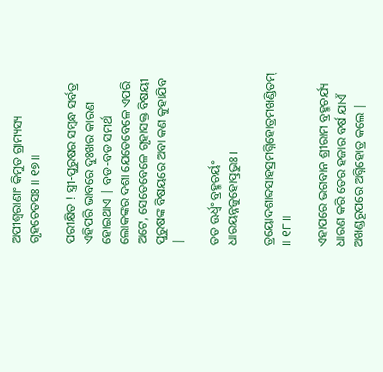ଅପୀଶ୍ୱରାଣାଂ କିମୁତ ଗ୍ରାମ୍ୟସ୍ୟ ଗୃହଚେତସଃ ॥ ୧୭॥

ପରୀକ୍ଷିତ ! ସ୍ତ୍ରୀ-ପୁରୁଷର ସମ୍ବନ୍ଧ ସର୍ବତ୍ର ଏହିପରି ଭାବରେ ଦୁଃଖର କାରଣ ହୋଇଥାଏ | ବଡ-ବଡ ସମର୍ଥ ଲୋକଙ୍କର ଦଶା ଯେତେବେଳେ ଏପରି ଅଟେ, ସେତେବେଳେ ଗୃହାସକ୍ତ ବିଷୟୀ ପୁରୁଷଙ୍କ ବିଷୟରେ ଅବା କଣ କୁହାଯିବ |

ତତ ଊର୍ଧ୍ୱଂ ବ୍ରହ୍ମଚର୍ୟଂ ଧାରୟନ୍ନଜୁହୋତ୍ପ୍ରଭୁଃ ।

ତ୍ରୟୋଦଶାବ୍ଦସାହସ୍ରମଗ୍ନିହୋତ୍ରମଖଣ୍ଡିତମ୍ ॥ ୧୮॥

ଏହାପରେ ଭଗବାନ ଶ୍ରୀରାମ ବ୍ରହ୍ମଚର୍ଯ୍ୟ ଧାରଣ କରି ତେର ହଜାର ବର୍ଷ ଯାଏଁ ଅଖଣ୍ଡରୂପରେ ଅଗ୍ନିହୋତ୍ର କଲେ |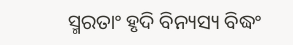ସ୍ମରତାଂ ହୃଦି ବିନ୍ୟସ୍ୟ ବିଦ୍ଧଂ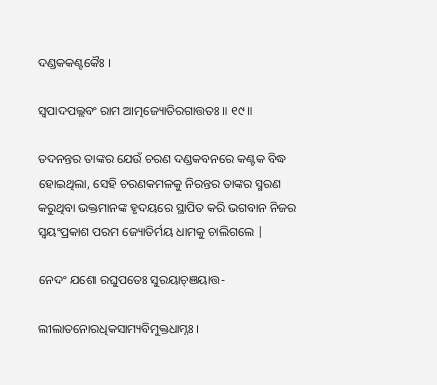ଦଣ୍ଡକକଣ୍ଟକୈଃ ।

ସ୍ୱପାଦପଲ୍ଲବଂ ରାମ ଆତ୍ମଜ୍ୟୋତିରଗାତ୍ତତଃ ॥ ୧୯॥

ତଦନନ୍ତର ତାଙ୍କର ଯେଉଁ ଚରଣ ଦଣ୍ଡକବନରେ କଣ୍ଟକ ବିଦ୍ଧ ହୋଇଥିଲା, ସେହି ଚରଣକମଳକୁ ନିରନ୍ତର ତାଙ୍କର ସ୍ମରଣ କରୁଥିବା ଭକ୍ତମାନଙ୍କ ହୃଦୟରେ ସ୍ଥାପିତ କରି ଭଗବାନ ନିଜର ସ୍ବୟଂପ୍ରକାଶ ପରମ ଜ୍ୟୋତିର୍ମୟ ଧାମକୁ ଚାଲିଗଲେ |

ନେଦଂ ଯଶୋ ରଘୁପତେଃ ସୁରୟାଚ୍ଞୟାତ୍ତ-

ଲୀଲାତନୋରଧିକସାମ୍ୟବିମୁକ୍ତଧାମ୍ନଃ ।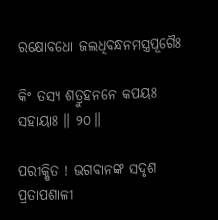ରକ୍ଷୋବଧୋ ଜଲଧିବନ୍ଧନମସ୍ତ୍ରପୂଗୈଃ

କିଂ ତସ୍ୟ ଶତ୍ରୁହନନେ କପୟଃ ସହାୟାଃ ॥ ୨୦॥

ପରୀକ୍ଷିତ ! ଭଗବାନଙ୍କ ସଦୃଶ ପ୍ରତାପଶାଳୀ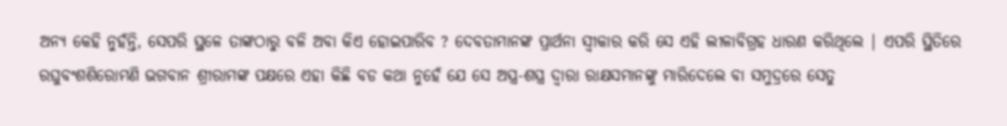ଅନ୍ୟ କେହି ନୁହଁନ୍ତି, ସେପରି ସ୍ଥଳେ ତାଙ୍କଠାରୁ ବଳି ଅବା କିଏ ହୋଇପାରିବ ? ଦେବତାମାନଙ୍କ ପ୍ରାର୍ଥନା ସ୍ବୀକାର କରି ସେ ଏହି ଲୀଳାବିଗ୍ରହ ଧାରଣ କରିଥିଲେ | ଏପରି ସ୍ଥିତିରେ ରଘୁବଂଶଶିରୋମଣି ଭଗବାନ ଶ୍ରୀରାମଙ୍କ ପକ୍ଷରେ ଏହା କିଛି ବଡ କଥା ନୁହେଁ ଯେ ସେ ଅସ୍ତ୍ର-ଶସ୍ତ୍ର ଦ୍ବାରା ରାକ୍ଷସମାନଙ୍କୁ ମାରିଦେଲେ ବା ସମୁଦ୍ରରେ ସେତୁ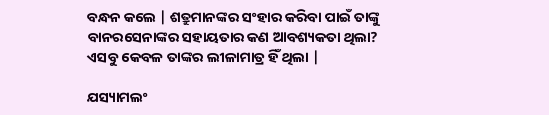ବନ୍ଧନ କଲେ | ଶତ୍ରୁମାନଙ୍କର ସଂହାର କରିବା ପାଇଁ ତାଙ୍କୁ ବାନରସେନାଙ୍କର ସହାୟତାର କଣ ଆବଶ୍ୟକତା ଥିଲା? ଏସବୁ କେବଳ ତାଙ୍କର ଲୀଳାମାତ୍ର ହିଁ ଥିଲା |

ଯସ୍ୟାମଲଂ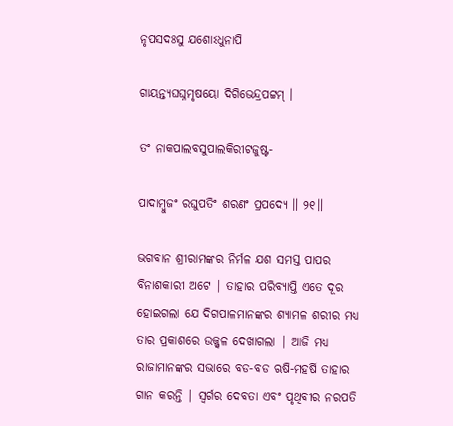ନୃପସଦଃସୁ ଯଶୋଽଧୁନାପି

ଗାୟନ୍ତ୍ୟଘଘ୍ନମୃଷୟୋ ଦିଗିଭେନ୍ଦ୍ରପଟ୍ଟମ୍ ।

ତଂ ନାକପାଲବସୁପାଲକିରୀଟଜୁଷ୍ଟ-

ପାଦାମ୍ବୁଜଂ ରଘୁପତିଂ ଶରଣଂ ପ୍ରପଦ୍ୟେ ॥ ୨୧॥

ଭଗବାନ ଶ୍ରୀରାମଙ୍କର ନିର୍ମଳ ଯଶ ସମସ୍ତ ପାପର ବିନାଶକାରୀ ଅଟେ | ତାହାର ପରିବ୍ୟାପ୍ତି ଏତେ ଦୂର ହୋଇଗଲା ଯେ ଦିଗପାଳମାନଙ୍କର ଶ୍ୟାମଳ ଶରୀର ମଧ୍ୟ ତାର ପ୍ରକାଶରେ ଉଜ୍ଜ୍ବଳ ଦେଖାଗଲା | ଆଜି ମଧ୍ୟ ରାଜାମାନଙ୍କର ସଭାରେ ବଡ-ବଡ ଋଷି-ମହର୍ଷି ତାହାର ଗାନ କରନ୍ତି | ସ୍ବର୍ଗର ଦେବତା ଏବଂ ପୃଥିବୀର ନରପତି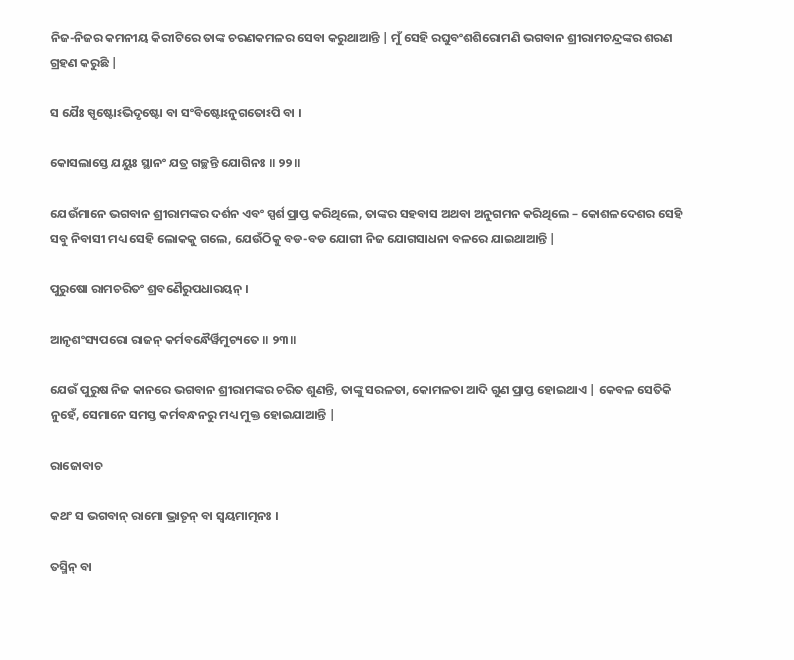ନିଜ-ନିଜର କମନୀୟ କିରୀଟିରେ ତାଙ୍କ ଚରଣକମଳର ସେବା କରୁଥାଆନ୍ତି | ମୁଁ ସେହି ରଘୁବଂଶଶିରୋମଣି ଭଗବାନ ଶ୍ରୀରାମଚନ୍ଦ୍ରଙ୍କର ଶରଣ ଗ୍ରହଣ କରୁଛି |

ସ ଯୈଃ ସ୍ପୃଷ୍ଟୋଽଭିଦୃଷ୍ଟୋ ବା ସଂବିଷ୍ଟୋଽନୁଗତୋଽପି ବା ।

କୋସଲାସ୍ତେ ଯୟୁଃ ସ୍ଥାନଂ ଯତ୍ର ଗଚ୍ଛନ୍ତି ଯୋଗିନଃ ॥ ୨୨॥

ଯେଉଁମାନେ ଭଗବାନ ଶ୍ରୀରାମଙ୍କର ଦର୍ଶନ ଏବଂ ସ୍ପର୍ଶ ପ୍ରାପ୍ତ କରିଥିଲେ, ତାଙ୍କର ସହବାସ ଅଥବା ଅନୁଗମନ କରିଥିଲେ – କୋଶଳଦେଶର ସେହି ସବୁ ନିବାସୀ ମଧ୍ୟ ସେହି ଲୋକକୁ ଗଲେ, ଯେଉଁଠିକୁ ବଡ-ବଡ ଯୋଗୀ ନିଜ ଯୋଗସାଧନା ବଳରେ ଯାଇଥାଆନ୍ତି |

ପୁରୁଷୋ ରାମଚରିତଂ ଶ୍ରବଣୈରୁପଧାରୟନ୍ ।

ଆନୃଶଂସ୍ୟପରୋ ରାଜନ୍ କର୍ମବନ୍ଧୈର୍ୱିମୁଚ୍ୟତେ ॥ ୨୩॥

ଯେଉଁ ପୁରୁଷ ନିଜ କାନରେ ଭଗବାନ ଶ୍ରୀରାମଙ୍କର ଚରିତ ଶୁଣନ୍ତି, ତାଙ୍କୁ ସରଳତା, କୋମଳତା ଆଦି ଗୁଣ ପ୍ରାପ୍ତ ହୋଇଥାଏ | କେବଳ ସେତିକି ନୁହେଁ, ସେମାନେ ସମସ୍ତ କର୍ମବନ୍ଧନରୁ ମଧ୍ୟ ମୁକ୍ତ ହୋଇଯାଆନ୍ତି |

ରାଜୋବାଚ

କଥଂ ସ ଭଗବାନ୍ ରାମୋ ଭ୍ରାତୄନ୍ ବା ସ୍ୱୟମାତ୍ମନଃ ।

ତସ୍ମିନ୍ ବା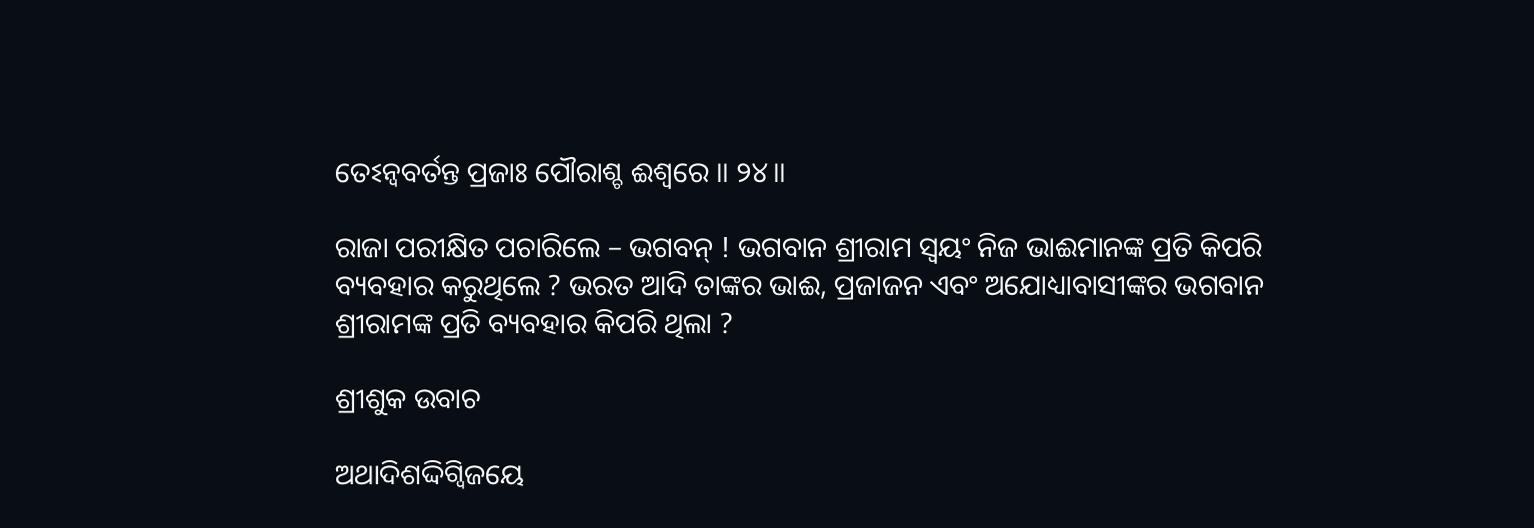ତେଽନ୍ୱବର୍ତନ୍ତ ପ୍ରଜାଃ ପୌରାଶ୍ଚ ଈଶ୍ୱରେ ॥ ୨୪॥

ରାଜା ପରୀକ୍ଷିତ ପଚାରିଲେ – ଭଗବନ୍ ! ଭଗବାନ ଶ୍ରୀରାମ ସ୍ବୟଂ ନିଜ ଭାଈମାନଙ୍କ ପ୍ରତି କିପରି ବ୍ୟବହାର କରୁଥିଲେ ? ଭରତ ଆଦି ତାଙ୍କର ଭାଈ, ପ୍ରଜାଜନ ଏବଂ ଅଯୋଧ୍ୟାବାସୀଙ୍କର ଭଗବାନ ଶ୍ରୀରାମଙ୍କ ପ୍ରତି ବ୍ୟବହାର କିପରି ଥିଲା ?

ଶ୍ରୀଶୁକ ଉବାଚ

ଅଥାଦିଶଦ୍ଦିଗ୍ୱିଜୟେ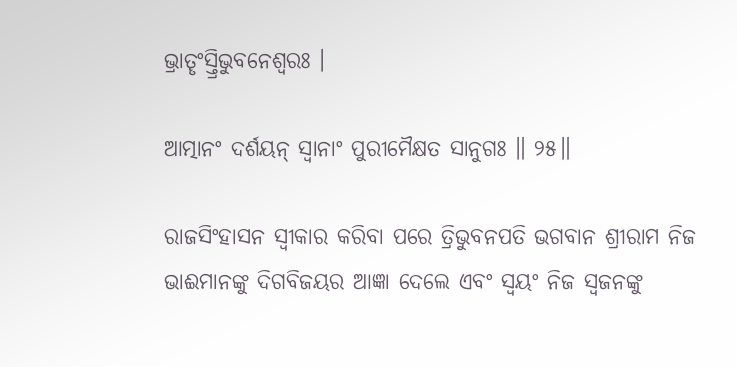ଭ୍ରାତୄଂସ୍ତ୍ରିଭୁବନେଶ୍ୱରଃ ।

ଆତ୍ମାନଂ ଦର୍ଶୟନ୍ ସ୍ୱାନାଂ ପୁରୀମୈକ୍ଷତ ସାନୁଗଃ ॥ ୨୫॥

ରାଜସିଂହାସନ ସ୍ବୀକାର କରିବା ପରେ ତ୍ରିଭୁବନପତି ଭଗବାନ ଶ୍ରୀରାମ ନିଜ ଭାଈମାନଙ୍କୁ ଦିଗବିଜୟର ଆଜ୍ଞା ଦେଲେ ଏବଂ ସ୍ବୟଂ ନିଜ ସ୍ବଜନଙ୍କୁ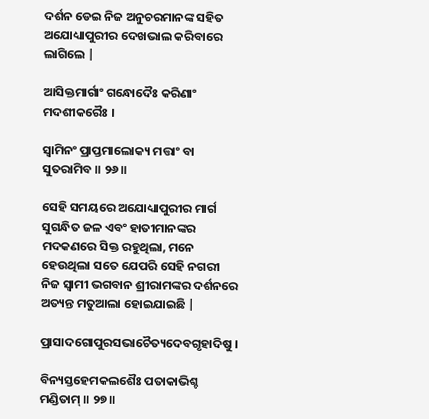ଦର୍ଶନ ଡେଇ ନିଜ ଅନୁଚରମାନଙ୍କ ସହିତ ଅଯୋଧ୍ୟାପୁରୀର ଦେଖଭାଲ କରିବାରେ ଲାଗିଲେ |

ଆସିକ୍ତମାର୍ଗାଂ ଗନ୍ଧୋଦୈଃ କରିଣାଂ ମଦଶୀକରୈଃ ।

ସ୍ୱାମିନଂ ପ୍ରାପ୍ତମାଲୋକ୍ୟ ମତ୍ତାଂ ବା ସୁତରାମିବ ॥ ୨୬॥

ସେହି ସମୟରେ ଅଯୋଧ୍ୟାପୁରୀର ମାର୍ଗ ସୁଗନ୍ଧିତ ଜଳ ଏବଂ ହାତୀମାନଙ୍କର ମଦକଣରେ ସିକ୍ତ ରହୁଥିଲା, ମନେ ହେଉଥିଲା ସତେ ଯେପରି ସେହି ନଗରୀ ନିଜ ସ୍ବାମୀ ଭଗବାନ ଶ୍ରୀରାମଙ୍କର ଦର୍ଶନରେ ଅତ୍ୟନ୍ତ ମତୁଆଲା ହୋଇଯାଇଛି |

ପ୍ରାସାଦଗୋପୁରସଭାଚୈତ୍ୟଦେବଗୃହାଦିଷୁ ।

ବିନ୍ୟସ୍ତହେମକଲଶୈଃ ପତାକାଭିଶ୍ଚ ମଣ୍ଡିତାମ୍ ॥ ୨୭॥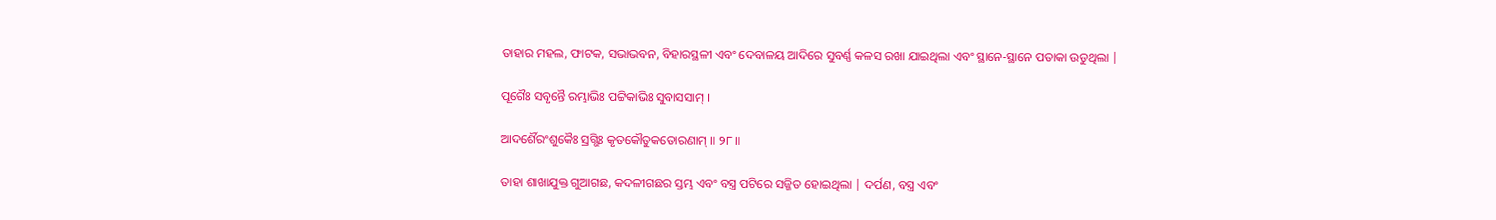ତାହାର ମହଲ, ଫାଟକ, ସଭାଭବନ, ବିହାରସ୍ଥଳୀ ଏବଂ ଦେବାଳୟ ଆଦିରେ ସୁବର୍ଣ୍ଣ କଳସ ରଖା ଯାଇଥିଲା ଏବଂ ସ୍ଥାନେ-ସ୍ଥାନେ ପତାକା ଉଡୁଥିଲା |

ପୂଗୈଃ ସବୃନ୍ତୈ ରମ୍ଭାଭିଃ ପଟ୍ଟିକାଭିଃ ସୁବାସସାମ୍ ।

ଆଦର୍ଶୈରଂଶୁକୈଃ ସ୍ରଗ୍ଭିଃ କୃତକୌତୁକତୋରଣାମ୍ ॥ ୨୮॥

ତାହା ଶାଖାଯୁକ୍ତ ଗୁଆଗଛ, କଦଳୀଗଛର ସ୍ତମ୍ଭ ଏବଂ ବସ୍ତ୍ର ପଟିରେ ସଜ୍ଜିତ ହୋଇଥିଲା | ଦର୍ପଣ, ବସ୍ତ୍ର ଏବଂ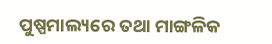ପୁଷ୍ପମାଲ୍ୟରେ ତଥା ମାଙ୍ଗଳିକ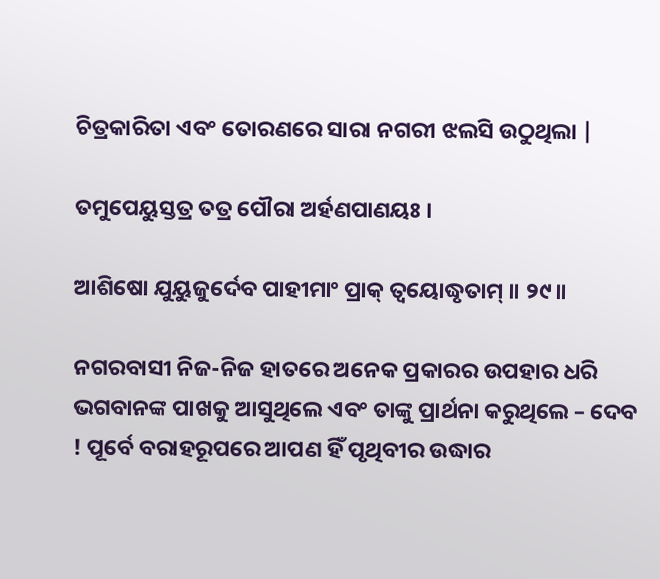ଚିତ୍ରକାରିତା ଏବଂ ତୋରଣରେ ସାରା ନଗରୀ ଝଲସି ଉଠୁଥିଲା |

ତମୁପେୟୁସ୍ତତ୍ର ତତ୍ର ପୌରା ଅର୍ହଣପାଣୟଃ ।

ଆଶିଷୋ ଯୁୟୁଜୁର୍ଦେବ ପାହୀମାଂ ପ୍ରାକ୍ ତ୍ୱୟୋଦ୍ଧୃତାମ୍ ॥ ୨୯॥

ନଗରବାସୀ ନିଜ-ନିଜ ହାତରେ ଅନେକ ପ୍ରକାରର ଉପହାର ଧରି ଭଗବାନଙ୍କ ପାଖକୁ ଆସୁଥିଲେ ଏବଂ ତାଙ୍କୁ ପ୍ରାର୍ଥନା କରୁଥିଲେ – ଦେବ ! ପୂର୍ବେ ବରାହରୂପରେ ଆପଣ ହିଁ ପୃଥିବୀର ଉଦ୍ଧାର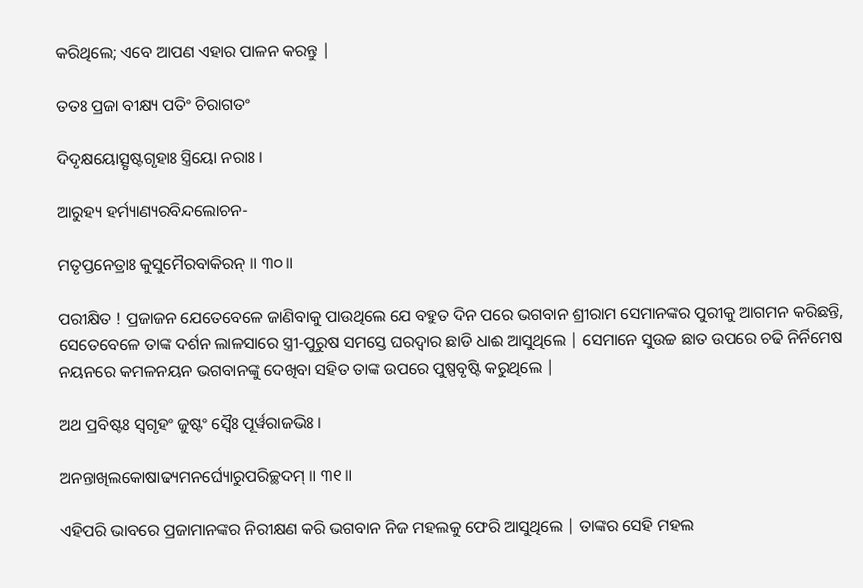କରିଥିଲେ; ଏବେ ଆପଣ ଏହାର ପାଳନ କରନ୍ତୁ |

ତତଃ ପ୍ରଜା ବୀକ୍ଷ୍ୟ ପତିଂ ଚିରାଗତଂ

ଦିଦୃକ୍ଷୟୋତ୍ସୃଷ୍ଟଗୃହାଃ ସ୍ତ୍ରିୟୋ ନରାଃ ।

ଆରୁହ୍ୟ ହର୍ମ୍ୟାଣ୍ୟରବିନ୍ଦଲୋଚନ-

ମତୃପ୍ତନେତ୍ରାଃ କୁସୁମୈରବାକିରନ୍ ॥ ୩୦॥

ପରୀକ୍ଷିତ ! ପ୍ରଜାଜନ ଯେତେବେଳେ ଜାଣିବାକୁ ପାଉଥିଲେ ଯେ ବହୁତ ଦିନ ପରେ ଭଗବାନ ଶ୍ରୀରାମ ସେମାନଙ୍କର ପୁରୀକୁ ଆଗମନ କରିଛନ୍ତି, ସେତେବେଳେ ତାଙ୍କ ଦର୍ଶନ ଲାଳସାରେ ସ୍ତ୍ରୀ-ପୁରୁଷ ସମସ୍ତେ ଘରଦ୍ବାର ଛାଡି ଧାଈ ଆସୁଥିଲେ | ସେମାନେ ସୁଉଚ୍ଚ ଛାତ ଉପରେ ଚଢି ନିର୍ନିମେଷ ନୟନରେ କମଳନୟନ ଭଗବାନଙ୍କୁ ଦେଖିବା ସହିତ ତାଙ୍କ ଉପରେ ପୁଷ୍ପବୃଷ୍ଟି କରୁଥିଲେ |

ଅଥ ପ୍ରବିଷ୍ଟଃ ସ୍ୱଗୃହଂ ଜୁଷ୍ଟଂ ସ୍ୱୈଃ ପୂର୍ୱରାଜଭିଃ ।

ଅନନ୍ତାଖିଲକୋଷାଢ୍ୟମନର୍ଘ୍ୟୋରୁପରିଚ୍ଛଦମ୍ ॥ ୩୧॥

ଏହିପରି ଭାବରେ ପ୍ରଜାମାନଙ୍କର ନିରୀକ୍ଷଣ କରି ଭଗବାନ ନିଜ ମହଲକୁ ଫେରି ଆସୁଥିଲେ | ତାଙ୍କର ସେହି ମହଲ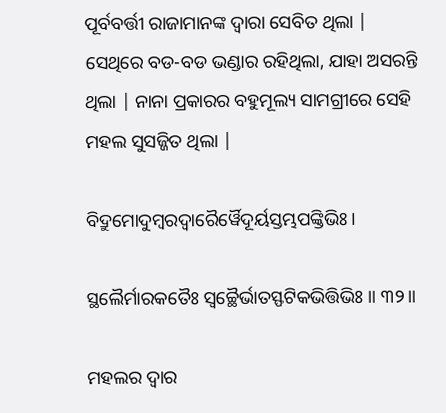ପୂର୍ବବର୍ତ୍ତୀ ରାଜାମାନଙ୍କ ଦ୍ବାରା ସେବିତ ଥିଲା | ସେଥିରେ ବଡ-ବଡ ଭଣ୍ଡାର ରହିଥିଲା, ଯାହା ଅସରନ୍ତି ଥିଲା | ନାନା ପ୍ରକାରର ବହୁମୂଲ୍ୟ ସାମଗ୍ରୀରେ ସେହି ମହଲ ସୁସଜ୍ଜିତ ଥିଲା |

ବିଦ୍ରୁମୋଦୁମ୍ବରଦ୍ୱାରୈର୍ୱୈଦୂର୍ୟସ୍ତମ୍ଭପଙ୍କ୍ତିଭିଃ ।

ସ୍ଥଲୈର୍ମାରକତୈଃ ସ୍ୱଚ୍ଛୈର୍ଭାତସ୍ଫଟିକଭିତ୍ତିଭିଃ ॥ ୩୨॥

ମହଲର ଦ୍ବାର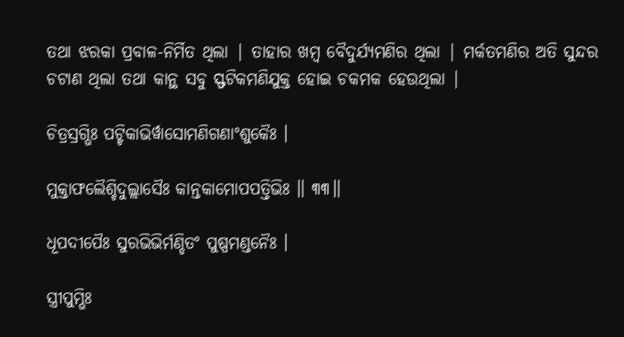ତଥା ଝରକା ପ୍ରବାଳ-ନିର୍ମିତ ଥିଲା | ତାହାର ଖମ୍ବ ବୈଦୁର୍ଯ୍ୟମଣିର ଥିଲା | ମର୍କତମଣିର ଅତି ସୁନ୍ଦର ଚଟାଣ ଥିଲା ତଥା କାନ୍ଥ ସବୁ ସ୍ଫଟିକମଣିଯୁକ୍ତ ହୋଇ ଚକମକ ହେଉଥିଲା |

ଚିତ୍ରସ୍ରଗ୍ଭିଃ ପଟ୍ଟିକାଭିର୍ୱାସୋମଣିଗଣାଂଶୁକୈଃ ।

ମୁକ୍ତାଫଲୈଶ୍ଚିଦୁଲ୍ଲାସୈଃ କାନ୍ତକାମୋପପତ୍ତିଭିଃ ॥ ୩୩॥

ଧୂପଦୀପୈଃ ସୁରଭିଭିର୍ମଣ୍ଡିତଂ ପୁଷ୍ପମଣ୍ଡନୈଃ ।

ସ୍ତ୍ରୀପୁମ୍ଭିଃ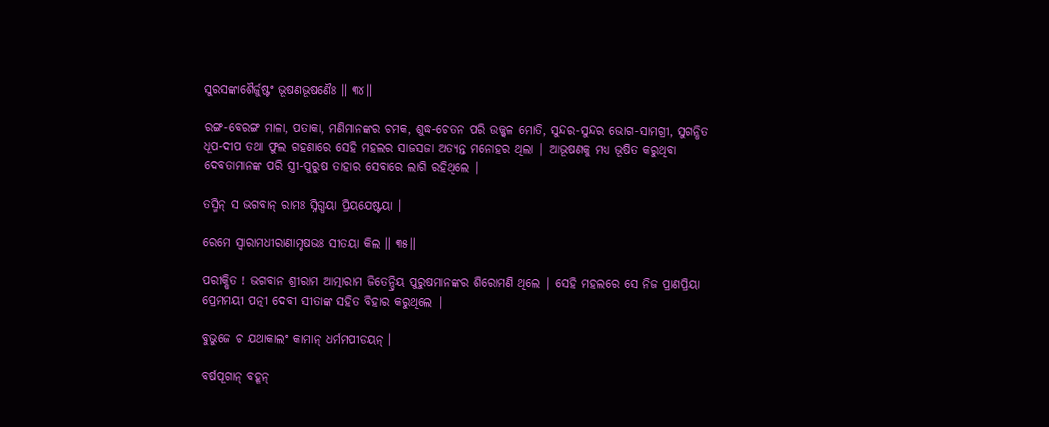ସୁରସଙ୍କାଶୈର୍ଜୁଷ୍ଟଂ ଭୂଷଣଭୂଷଣୈଃ ॥ ୩୪॥

ରଙ୍ଗ-ବେରଙ୍ଗ ମାଳା, ପତାକା, ମଣିମାନଙ୍କର ଚମକ, ଶୁଦ୍ଧ-ଚେତନ ପରି ଉଜ୍ଜ୍ବଳ ମୋତି, ସୁନ୍ଦର-ସୁନ୍ଦର ଭୋଗ-ସାମଗ୍ରୀ, ସୁଗନ୍ଧିତ ଧୂପ-ଦୀପ ତଥା ଫୁଲ ଗହଣାରେ ସେହି ମହଲର ସାଜସଜା ଅତ୍ୟନ୍ତ ମନୋହର ଥିଲା | ଆଭୂଷଣକୁ ମଧ୍ୟ ଭୂଷିତ କରୁଥିବା ଦେବତାମାନଙ୍କ ପରି ସ୍ତ୍ରୀ-ପୁରୁଷ ତାହାର ସେବାରେ ଲାଗି ରହିଥିଲେ |

ତସ୍ମିନ୍ ସ ଭଗବାନ୍ ରାମଃ ସ୍ନିଗ୍ଧୟା ପ୍ରିୟଯେଷ୍ଟୟା ।

ରେମେ ସ୍ୱାରାମଧୀରାଣାମୃଷଭଃ ସୀତୟା କିଲ ॥ ୩୫॥

ପରୀକ୍ଷିତ ! ଭଗବାନ ଶ୍ରୀରାମ ଆତ୍ମାରାମ ଜିତେନ୍ଦ୍ରିୟ ପୁରୁଷମାନଙ୍କର ଶିରୋମଣି ଥିଲେ | ସେହି ମହଲରେ ସେ ନିଜ ପ୍ରାଣପ୍ରିୟା ପ୍ରେମମୟୀ ପତ୍ନୀ ଦେବୀ ସୀତାଙ୍କ ସହିତ ବିହାର କରୁଥିଲେ |

ବୁଭୁଜେ ଚ ଯଥାକାଲଂ କାମାନ୍ ଧର୍ମମପୀଡୟନ୍ ।

ବର୍ଷପୂଗାନ୍ ବହୂନ୍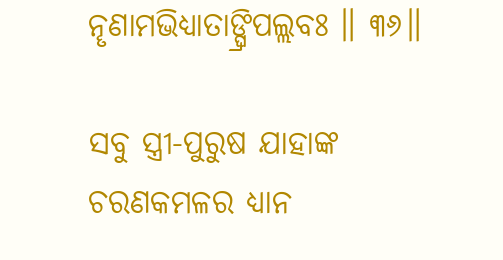ନୄଣାମଭିଧ୍ୟାତାଙ୍ଘ୍ରିପଲ୍ଲବଃ ॥ ୩୬॥

ସବୁ ସ୍ତ୍ରୀ-ପୁରୁଷ ଯାହାଙ୍କ ଚରଣକମଳର ଧ୍ୟାନ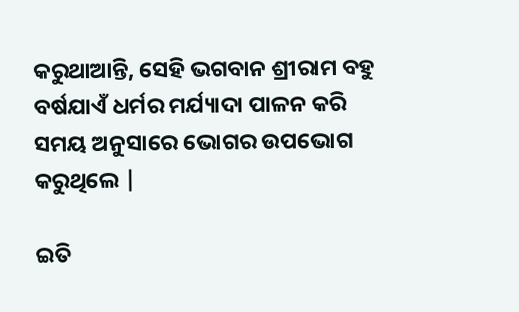କରୁଥାଆନ୍ତି, ସେହି ଭଗବାନ ଶ୍ରୀରାମ ବହୁ ବର୍ଷଯାଏଁ ଧର୍ମର ମର୍ଯ୍ୟାଦା ପାଳନ କରି ସମୟ ଅନୁସାରେ ଭୋଗର ଉପଭୋଗ କରୁଥିଲେ |

ଇତି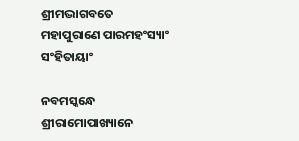ଶ୍ରୀମଦ୍ଭାଗବତେ ମହାପୁରାଣେ ପାରମହଂସ୍ୟାଂ ସଂହିତାୟାଂ

ନବମସ୍କନ୍ଧେ ଶ୍ରୀରାମୋପାଖ୍ୟାନେ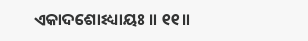ଏକାଦଶୋଽଧ୍ୟାୟଃ ॥ ୧୧॥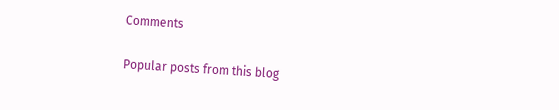Comments

Popular posts from this blog